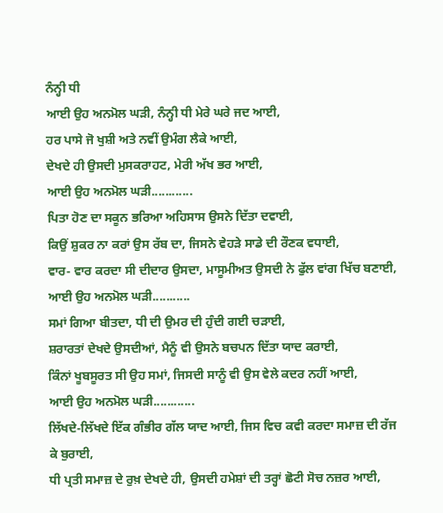ਨੰਨ੍ਹੀ ਧੀ
ਆਈ ਉਹ ਅਨਮੋਲ ਘੜੀ, ਨੰਨ੍ਹੀ ਧੀ ਮੇਰੇ ਘਰੇ ਜਦ ਆਈ,
ਹਰ ਪਾਸੇ ਜੋ ਖੁਸ਼ੀ ਅਤੇ ਨਵੀਂ ਉਮੰਗ ਲੈਕੇ ਆਈ,
ਦੇਖਦੇ ਹੀ ਉਸਦੀ ਮੁਸਕਰਾਹਟ, ਮੇਰੀ ਅੱਖ ਭਰ ਆਈ,
ਆਈ ਉਹ ਅਨਮੋਲ ਘੜੀ............
ਪਿਤਾ ਹੋਣ ਦਾ ਸਕੂਨ ਭਰਿਆ ਅਹਿਸਾਸ ਉਸਨੇ ਦਿੱਤਾ ਦਵਾਈ,
ਕਿਉਂ ਸ਼ੁਕਰ ਨਾ ਕਰਾਂ ਉਸ ਰੱਬ ਦਾ, ਜਿਸਨੇ ਵੇਹੜੇ ਸਾਡੇ ਦੀ ਰੌਣਕ ਵਧਾਈ,
ਵਾਰ- ਵਾਰ ਕਰਦਾ ਸੀ ਦੀਦਾਰ ਉਸਦਾ, ਮਾਸੂਮੀਅਤ ਉਸਦੀ ਨੇ ਫੁੱਲ ਵਾਂਗ ਖਿੱਚ ਬਣਾਈ,
ਆਈ ਉਹ ਅਨਮੋਲ ਘੜੀ...........
ਸਮਾਂ ਗਿਆ ਬੀਤਦਾ, ਧੀ ਦੀ ਉਮਰ ਦੀ ਹੁੰਦੀ ਗਈ ਚੜਾਈ,
ਸ਼ਰਾਰਤਾਂ ਦੇਖਦੇ ਉਸਦੀਆਂ, ਮੈਨੂੰ ਵੀ ਉਸਨੇ ਬਚਪਨ ਦਿੱਤਾ ਯਾਦ ਕਰਾਈ,
ਕਿੰਨਾਂ ਖੂਬਸੂਰਤ ਸੀ ਉਹ ਸਮਾਂ, ਜਿਸਦੀ ਸਾਨੂੰ ਵੀ ਉਸ ਵੇਲੇ ਕਦਰ ਨਹੀਂ ਆਈ,
ਆਈ ਉਹ ਅਨਮੋਲ ਘੜੀ............
ਲਿੱਖਦੇ-ਲਿੱਖਦੇ ਇੱਕ ਗੰਭੀਰ ਗੱਲ ਯਾਦ ਆਈ, ਜਿਸ ਵਿਚ ਕਵੀ ਕਰਦਾ ਸਮਾਜ਼ ਦੀ ਰੱਜ ਕੇ ਬੁਰਾਈ,
ਧੀ ਪ੍ਰਤੀ ਸਮਾਜ਼ ਦੇ ਰੁਖ਼ ਦੇਖਦੇ ਹੀ, ਉਸਦੀ ਹਮੇਸ਼ਾਂ ਦੀ ਤਰ੍ਹਾਂ ਛੋਟੀ ਸੋਚ ਨਜ਼ਰ ਆਈ,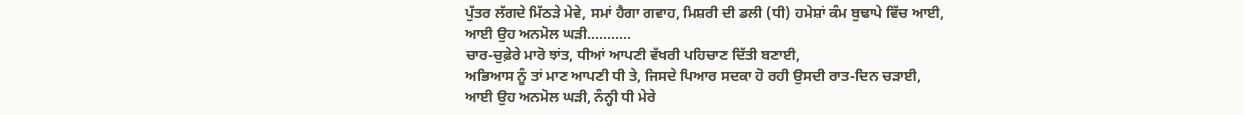ਪੁੱਤਰ ਲੱਗਦੇ ਮਿੱਠੜੇ ਮੇਵੇ, ਸਮਾਂ ਹੈਗਾ ਗਵਾਹ, ਮਿਸ਼ਰੀ ਦੀ ਡਲੀ (ਧੀ) ਹਮੇਸ਼ਾਂ ਕੰਮ ਬੁਢਾਪੇ ਵਿੱਚ ਆਈ,
ਆਈ ਉਹ ਅਨਮੋਲ ਘੜੀ...........
ਚਾਰ-ਚੁਫ਼ੇਰੇ ਮਾਰੋ ਝਾਂਤ, ਧੀਆਂ ਆਪਣੀ ਵੱਖਰੀ ਪਹਿਚਾਣ ਦਿੱਤੀ ਬਣਾਈ,
ਅਭਿਆਸ ਨੂੰ ਤਾਂ ਮਾਣ ਆਪਣੀ ਧੀ ਤੇ, ਜਿਸਦੇ ਪਿਆਰ ਸਦਕਾ ਹੋ ਰਹੀ ਉਸਦੀ ਰਾਤ-ਦਿਨ ਚੜਾਈ,
ਆਈ ਉਹ ਅਨਮੋਲ ਘੜੀ, ਨੰਨ੍ਹੀ ਧੀ ਮੇਰੇ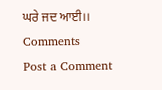ਘਰੇ ਜਦ ਆਈ।।
Comments
Post a Comment